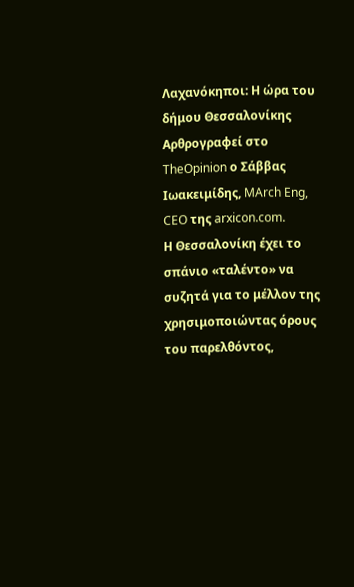Λαχανόκηποι: Η ώρα του δήμου Θεσσαλονίκης
Αρθρογραφεί στο TheOpinion ο Σάββας Ιωακειμίδης, MArch Eng, CEO της arxicon.com.
Η Θεσσαλονίκη έχει το σπάνιο «ταλέντο» να συζητά για το μέλλον της χρησιμοποιώντας όρους του παρελθόντος,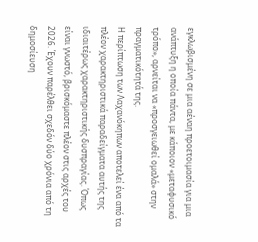εγκλωβισμένη σε μια αέναη προετοιμασία για μια ανάπτυξη η οποία πάντα, με κάποιον «μεταφυσικό τρόπο», αρνείται να «προσγειωθεί ομαλά» στην πραγματικότητά της.
Η περίπτωση των Λαχανόκηπων αποτελεί ένα από τα πλέον χαρακτηριστικά παραδείγματα αυτής της ιδιαιτέρως χαρακτηριστικής δυσπραγίας. Όπως είναι γνωστό, βρισκόμαστε πλέον στις αρχές του 2026. Έχουν παρέλθει σχεδόν δύο χρόνια από τη δημοσίευση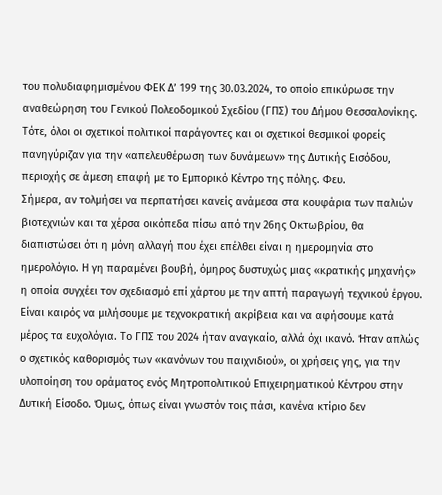του πολυδιαφημισμένου ΦΕΚ Δ’ 199 της 30.03.2024, το οποίο επικύρωσε την αναθεώρηση του Γενικού Πολεοδομικού Σχεδίου (ΓΠΣ) του Δήμου Θεσσαλονίκης. Τότε, όλοι οι σχετικοί πολιτικοί παράγοντες και οι σχετικοί θεσμικοί φορείς πανηγύριζαν για την «απελευθέρωση των δυνάμεων» της Δυτικής Εισόδου, περιοχής σε άμεση επαφή με το Εμπορικό Κέντρο της πόλης. Φευ.
Σήμερα, αν τολμήσει να περπατήσει κανείς ανάμεσα στα κουφάρια των παλιών βιοτεχνιών και τα χέρσα οικόπεδα πίσω από την 26ης Οκτωβρίου, θα διαπιστώσει ότι η μόνη αλλαγή που έχει επέλθει είναι η ημερομηνία στο ημερολόγιο. Η γη παραμένει βουβή, όμηρος δυστυχώς μιας «κρατικής μηχανής» η οποία συγχέει τον σχεδιασμό επί χάρτου με την απτή παραγωγή τεχνικού έργου.
Είναι καιρός να μιλήσουμε με τεχνοκρατική ακρίβεια και να αφήσουμε κατά μέρος τα ευχολόγια. Το ΓΠΣ του 2024 ήταν αναγκαίο, αλλά όχι ικανό. Ήταν απλώς ο σχετικός καθορισμός των «κανόνων του παιχνιδιού», οι χρήσεις γης, για την υλοποίηση του οράματος ενός Μητροπολιτικού Επιχειρηματικού Κέντρου στην Δυτική Είσοδο. Όμως, όπως είναι γνωστόν τοις πάσι, κανένα κτίριο δεν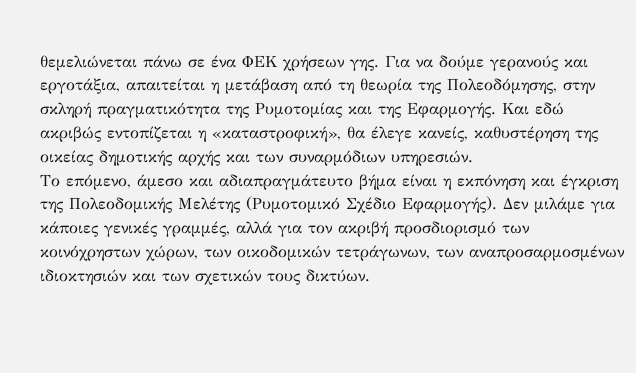θεμελιώνεται πάνω σε ένα ΦΕΚ χρήσεων γης. Για να δούμε γερανούς και εργοτάξια, απαιτείται η μετάβαση από τη θεωρία της Πολεοδόμησης, στην σκληρή πραγματικότητα της Ρυμοτομίας και της Εφαρμογής. Και εδώ ακριβώς εντοπίζεται η «καταστροφική», θα έλεγε κανείς, καθυστέρηση της οικείας δημοτικής αρχής και των συναρμόδιων υπηρεσιών.
Το επόμενο, άμεσο και αδιαπραγμάτευτο βήμα είναι η εκπόνηση και έγκριση της Πολεοδομικής Μελέτης (Ρυμοτομικό Σχέδιο Εφαρμογής). Δεν μιλάμε για κάποιες γενικές γραμμές, αλλά για τον ακριβή προσδιορισμό των κοινόχρηστων χώρων, των οικοδομικών τετράγωνων, των αναπροσαρμοσμένων ιδιοκτησιών και των σχετικών τους δικτύων.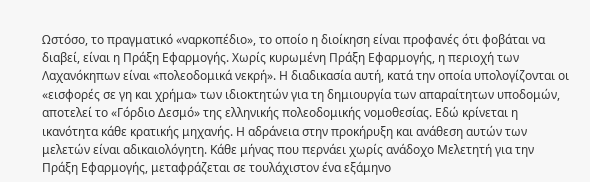Ωστόσο, το πραγματικό «ναρκοπέδιο», το οποίο η διοίκηση είναι προφανές ότι φοβάται να διαβεί, είναι η Πράξη Εφαρμογής. Χωρίς κυρωμένη Πράξη Εφαρμογής, η περιοχή των Λαχανόκηπων είναι «πολεοδομικά νεκρή». Η διαδικασία αυτή, κατά την οποία υπολογίζονται οι «εισφορές σε γη και χρήμα» των ιδιοκτητών για τη δημιουργία των απαραίτητων υποδομών, αποτελεί το «Γόρδιο Δεσμό» της ελληνικής πολεοδομικής νομοθεσίας. Εδώ κρίνεται η ικανότητα κάθε κρατικής μηχανής. Η αδράνεια στην προκήρυξη και ανάθεση αυτών των μελετών είναι αδικαιολόγητη. Κάθε μήνας που περνάει χωρίς ανάδοχο Μελετητή για την Πράξη Εφαρμογής, μεταφράζεται σε τουλάχιστον ένα εξάμηνο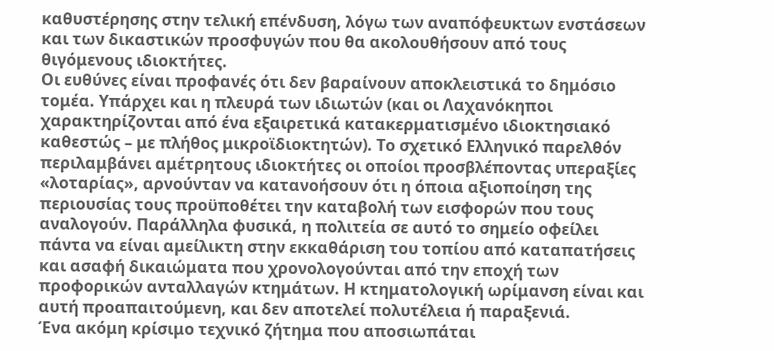καθυστέρησης στην τελική επένδυση, λόγω των αναπόφευκτων ενστάσεων και των δικαστικών προσφυγών που θα ακολουθήσουν από τους θιγόμενους ιδιοκτήτες.
Οι ευθύνες είναι προφανές ότι δεν βαραίνουν αποκλειστικά το δημόσιο τομέα. Υπάρχει και η πλευρά των ιδιωτών (και οι Λαχανόκηποι χαρακτηρίζονται από ένα εξαιρετικά κατακερματισμένο ιδιοκτησιακό καθεστώς – με πλήθος μικροϊδιοκτητών). Το σχετικό Ελληνικό παρελθόν περιλαμβάνει αμέτρητους ιδιοκτήτες οι οποίοι προσβλέποντας υπεραξίες «λοταρίας», αρνούνταν να κατανοήσουν ότι η όποια αξιοποίηση της περιουσίας τους προϋποθέτει την καταβολή των εισφορών που τους αναλογούν. Παράλληλα φυσικά, η πολιτεία σε αυτό το σημείο οφείλει πάντα να είναι αμείλικτη στην εκκαθάριση του τοπίου από καταπατήσεις και ασαφή δικαιώματα που χρονολογούνται από την εποχή των προφορικών ανταλλαγών κτημάτων. Η κτηματολογική ωρίμανση είναι και αυτή προαπαιτούμενη, και δεν αποτελεί πολυτέλεια ή παραξενιά.
Ένα ακόμη κρίσιμο τεχνικό ζήτημα που αποσιωπάται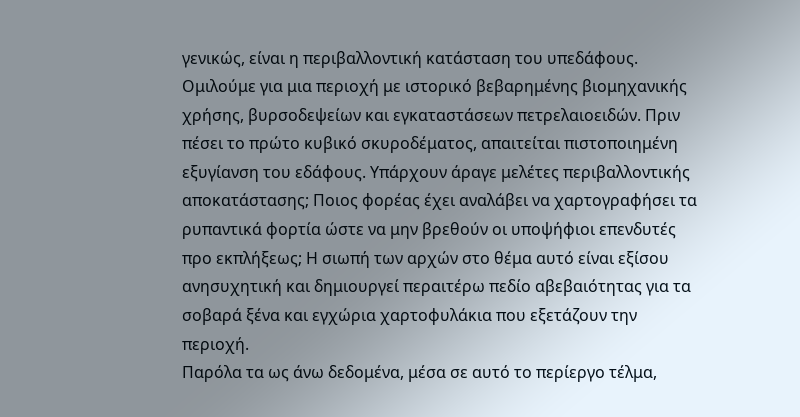γενικώς, είναι η περιβαλλοντική κατάσταση του υπεδάφους. Ομιλούμε για μια περιοχή με ιστορικό βεβαρημένης βιομηχανικής χρήσης, βυρσοδεψείων και εγκαταστάσεων πετρελαιοειδών. Πριν πέσει το πρώτο κυβικό σκυροδέματος, απαιτείται πιστοποιημένη εξυγίανση του εδάφους. Υπάρχουν άραγε μελέτες περιβαλλοντικής αποκατάστασης; Ποιος φορέας έχει αναλάβει να χαρτογραφήσει τα ρυπαντικά φορτία ώστε να μην βρεθούν οι υποψήφιοι επενδυτές προ εκπλήξεως; Η σιωπή των αρχών στο θέμα αυτό είναι εξίσου ανησυχητική και δημιουργεί περαιτέρω πεδίο αβεβαιότητας για τα σοβαρά ξένα και εγχώρια χαρτοφυλάκια που εξετάζουν την περιοχή.
Παρόλα τα ως άνω δεδομένα, μέσα σε αυτό το περίεργο τέλμα,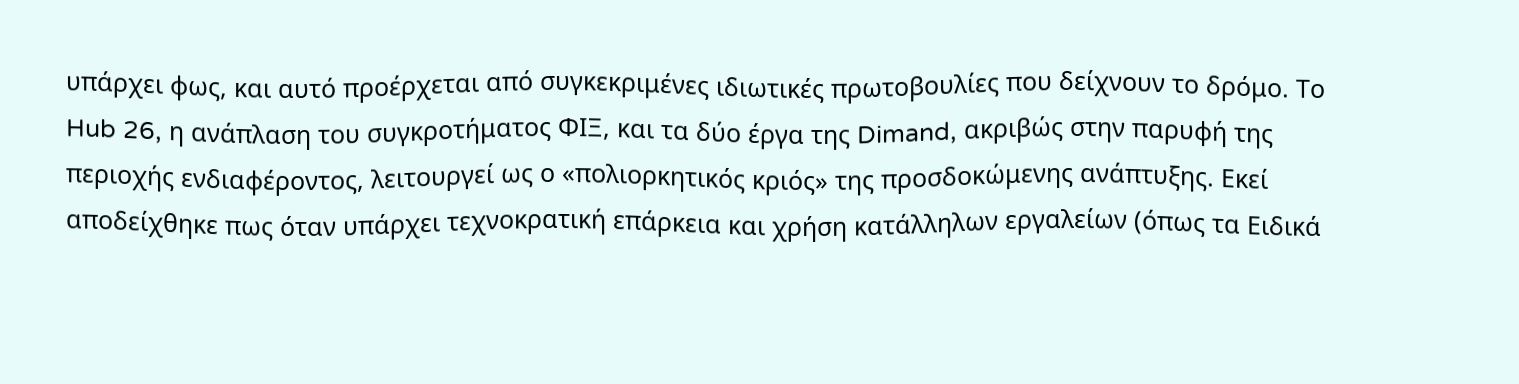υπάρχει φως, και αυτό προέρχεται από συγκεκριμένες ιδιωτικές πρωτοβουλίες που δείχνουν το δρόμο. Το Hub 26, η ανάπλαση του συγκροτήματος ΦΙΞ, και τα δύο έργα της Dimand, ακριβώς στην παρυφή της περιοχής ενδιαφέροντος, λειτουργεί ως ο «πολιορκητικός κριός» της προσδοκώμενης ανάπτυξης. Εκεί αποδείχθηκε πως όταν υπάρχει τεχνοκρατική επάρκεια και χρήση κατάλληλων εργαλείων (όπως τα Ειδικά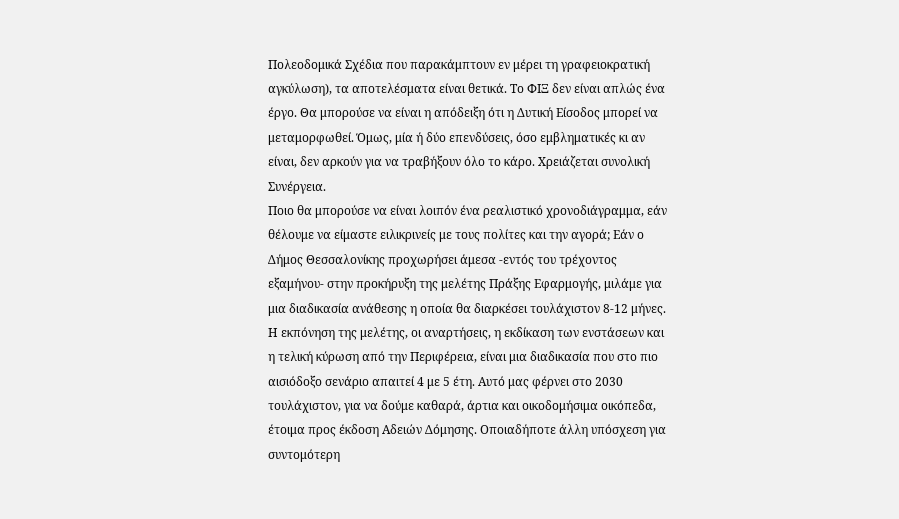Πολεοδομικά Σχέδια που παρακάμπτουν εν μέρει τη γραφειοκρατική αγκύλωση), τα αποτελέσματα είναι θετικά. Το ΦΙΞ δεν είναι απλώς ένα έργο. Θα μπορούσε να είναι η απόδειξη ότι η Δυτική Είσοδος μπορεί να μεταμορφωθεί. Όμως, μία ή δύο επενδύσεις, όσο εμβληματικές κι αν είναι, δεν αρκούν για να τραβήξουν όλο το κάρο. Χρειάζεται συνολική Συνέργεια.
Ποιο θα μπορούσε να είναι λοιπόν ένα ρεαλιστικό χρονοδιάγραμμα, εάν θέλουμε να είμαστε ειλικρινείς με τους πολίτες και την αγορά; Εάν ο Δήμος Θεσσαλονίκης προχωρήσει άμεσα -εντός του τρέχοντος εξαμήνου- στην προκήρυξη της μελέτης Πράξης Εφαρμογής, μιλάμε για μια διαδικασία ανάθεσης η οποία θα διαρκέσει τουλάχιστον 8-12 μήνες. Η εκπόνηση της μελέτης, οι αναρτήσεις, η εκδίκαση των ενστάσεων και η τελική κύρωση από την Περιφέρεια, είναι μια διαδικασία που στο πιο αισιόδοξο σενάριο απαιτεί 4 με 5 έτη. Αυτό μας φέρνει στο 2030 τουλάχιστον, για να δούμε καθαρά, άρτια και οικοδομήσιμα οικόπεδα, έτοιμα προς έκδοση Αδειών Δόμησης. Οποιαδήποτε άλλη υπόσχεση για συντομότερη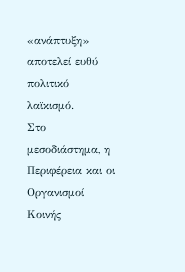«ανάπτυξη» αποτελεί ευθύ πολιτικό λαϊκισμό.
Στο μεσοδιάστημα, η Περιφέρεια και οι Οργανισμοί Κοινής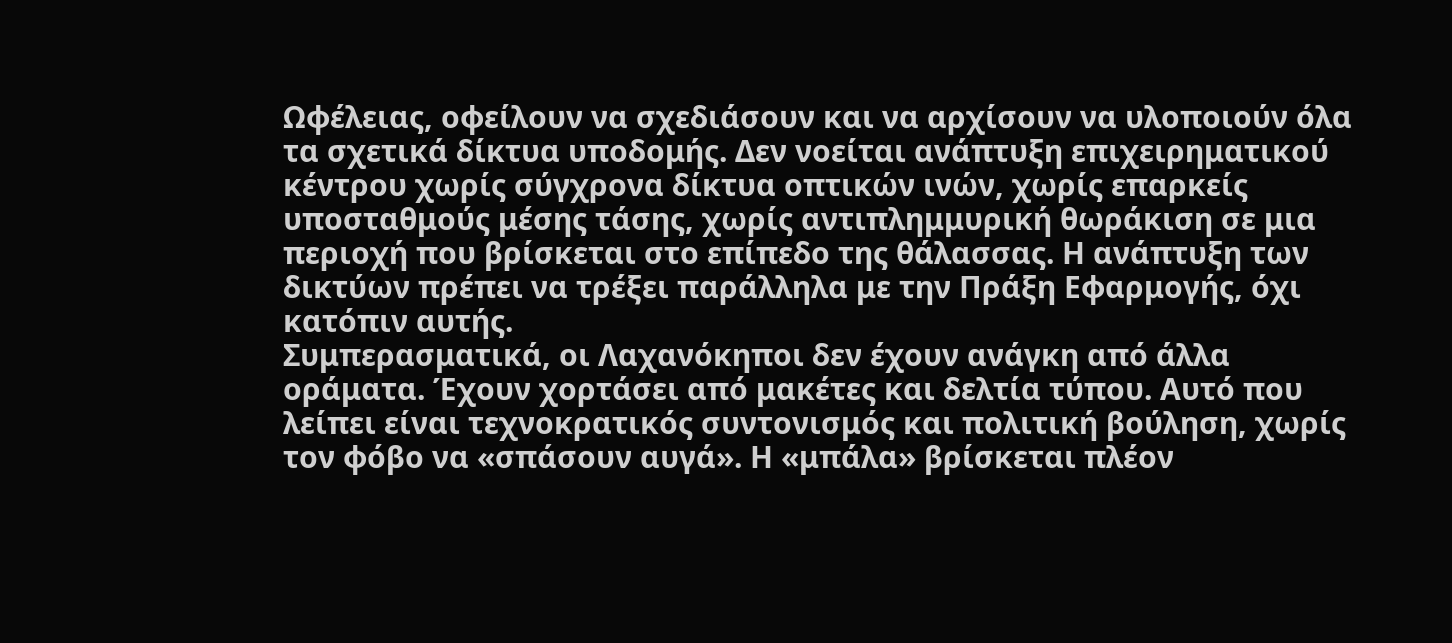Ωφέλειας, οφείλουν να σχεδιάσουν και να αρχίσουν να υλοποιούν όλα τα σχετικά δίκτυα υποδομής. Δεν νοείται ανάπτυξη επιχειρηματικού κέντρου χωρίς σύγχρονα δίκτυα οπτικών ινών, χωρίς επαρκείς υποσταθμούς μέσης τάσης, χωρίς αντιπλημμυρική θωράκιση σε μια περιοχή που βρίσκεται στο επίπεδο της θάλασσας. Η ανάπτυξη των δικτύων πρέπει να τρέξει παράλληλα με την Πράξη Εφαρμογής, όχι κατόπιν αυτής.
Συμπερασματικά, οι Λαχανόκηποι δεν έχουν ανάγκη από άλλα οράματα. Έχουν χορτάσει από μακέτες και δελτία τύπου. Αυτό που λείπει είναι τεχνοκρατικός συντονισμός και πολιτική βούληση, χωρίς τον φόβο να «σπάσουν αυγά». Η «μπάλα» βρίσκεται πλέον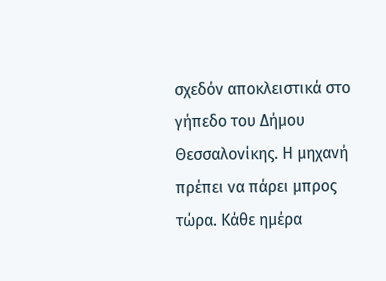σχεδόν αποκλειστικά στο γήπεδο του Δήμου Θεσσαλονίκης. Η μηχανή πρέπει να πάρει μπρος τώρα. Κάθε ημέρα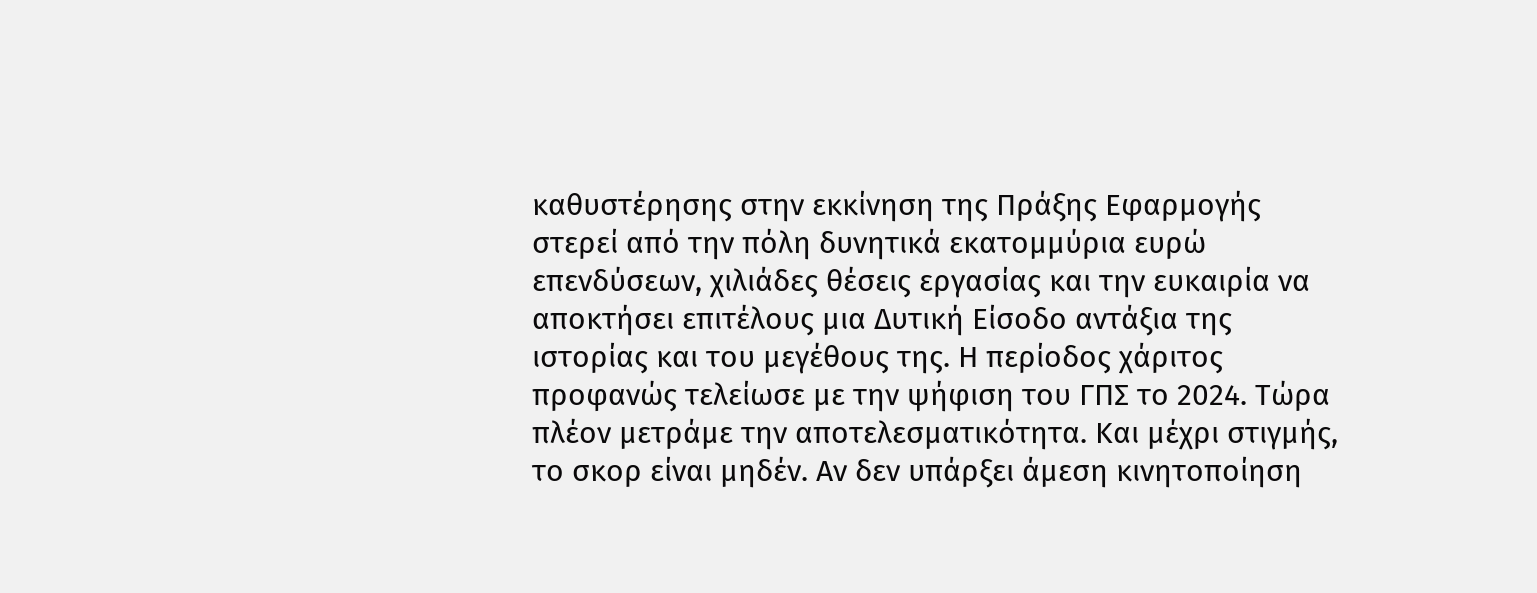καθυστέρησης στην εκκίνηση της Πράξης Εφαρμογής στερεί από την πόλη δυνητικά εκατομμύρια ευρώ επενδύσεων, χιλιάδες θέσεις εργασίας και την ευκαιρία να αποκτήσει επιτέλους μια Δυτική Είσοδο αντάξια της ιστορίας και του μεγέθους της. Η περίοδος χάριτος προφανώς τελείωσε με την ψήφιση του ΓΠΣ το 2024. Τώρα πλέον μετράμε την αποτελεσματικότητα. Και μέχρι στιγμής, το σκορ είναι μηδέν. Αν δεν υπάρξει άμεση κινητοποίηση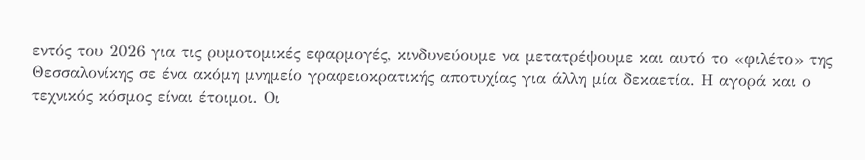εντός του 2026 για τις ρυμοτομικές εφαρμογές, κινδυνεύουμε να μετατρέψουμε και αυτό το «φιλέτο» της Θεσσαλονίκης σε ένα ακόμη μνημείο γραφειοκρατικής αποτυχίας για άλλη μία δεκαετία. Η αγορά και ο τεχνικός κόσμος είναι έτοιμοι. Οι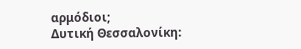αρμόδιοι;
Δυτική Θεσσαλονίκη: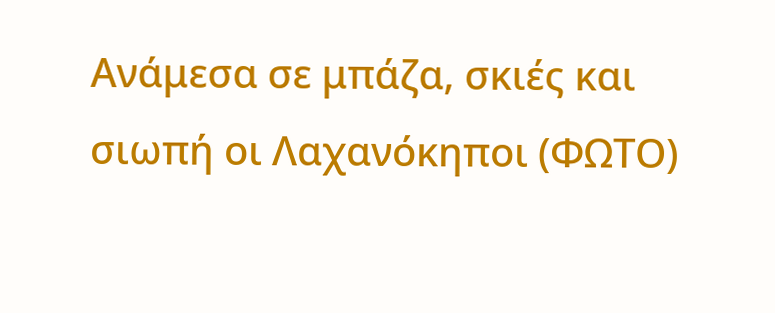Ανάμεσα σε μπάζα, σκιές και σιωπή οι Λαχανόκηποι (ΦΩΤΟ)